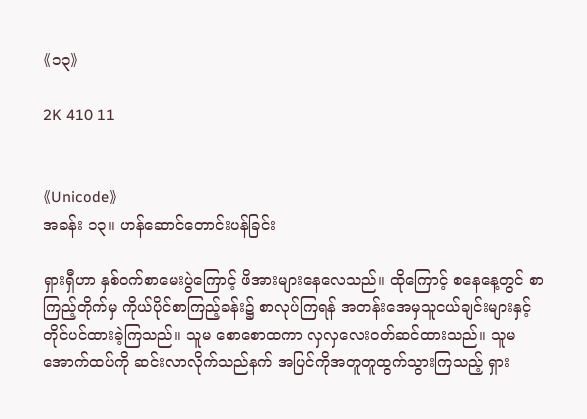《၁၃》

2K 410 11


《Unicode》
အခန်း ၁၃။ ဟန်ဆောင်တောင်းပန်ခြင်း

ရှားရှီဟာ နှစ်ဝက်စာမေးပွဲကြောင့် ဖိအားများနေလေသည်။ ထိုကြောင့် စနေနေ့တွင် စာကြည့်တိုက်မှ ကိုယ်ပိုင်စာကြည့်ခန်း၌ စာလုပ်ကြရန် အတန်းအေမှသူငယ်ချင်းများနှင့် တိုင်ပင်ထားခဲ့ကြသည်။ သူမ စောစောထကာ လှလှလေးဝတ်ဆင်ထားသည်။ သူမအောက်ထပ်ကို ဆင်းလာလိုက်သည်နက် အပြင်ကိုအတူတူထွက်သွားကြသည့် ရှား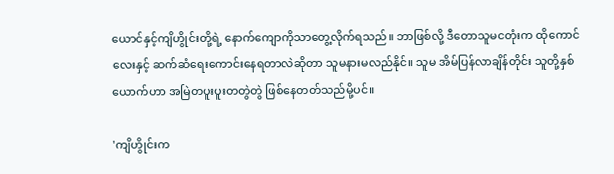ယောင်နှင့်ကျိဟွိုင်းတို့ရဲ့ နောက်ကျောကိုသာတွေ့လိုက်ရသည်။ ဘာဖြစ်လို့ ဒီတောသူမငတုံးက ထိုကောင်လေးနှင့် ဆက်ဆံရေးကောင်းနေရတာလဲဆိုတာ သူမနားမလည်နိုင်။ သူမ အိမ်ပြန်လာချိန်တိုင်း သူတို့နှစ်ယောက်ဟာ အမြဲတပူးပူးတတွဲတွဲ ဖြစ်နေတတ်သည်မို့ပင်။

'ကျိဟွိုင်းက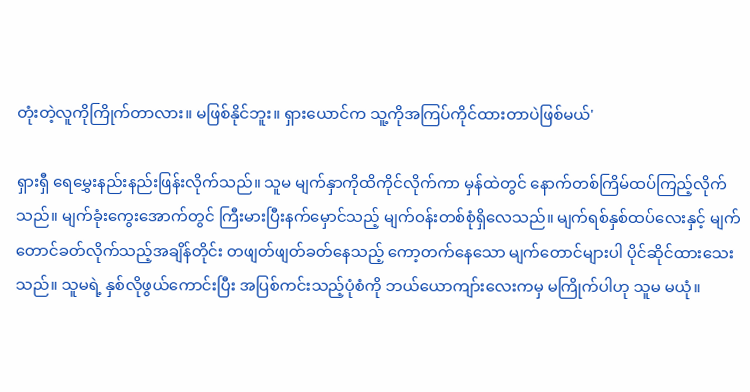တုံးတဲ့လူကိုကြိုက်တာလား။ မဖြစ်နိုင်ဘူး။ ရှားယောင်က သူ့ကိုအကြပ်ကိုင်ထားတာပဲဖြစ်မယ်'

ရှားရှီ ရေမွှေးနည်းနည်းဖြန်းလိုက်သည်။ သူမ မျက်နှာကိုထိကိုင်လိုက်ကာ မှန်ထဲတွင် နောက်တစ်ကြိမ်ထပ်ကြည့်လိုက်သည်။ မျက်ခုံးကွေးအောက်တွင် ကြီးမားပြီးနက်မှောင်သည့် မျက်ဝန်းတစ်စုံရှိလေသည်။ မျက်ရစ်နှစ်ထပ်လေးနှင့် မျက်တောင်ခတ်လိုက်သည့်အချိန်တိုင်း တဖျတ်ဖျတ်ခတ်နေသည့် ကော့တက်နေသော မျက်တောင်များပါ ပိုင်ဆိုင်ထားသေးသည်။ သူမရဲ့ နှစ်လိုဖွယ်ကောင်းပြီး အပြစ်ကင်းသည့်ပုံစံကို ဘယ်ယောကျာ်းလေးကမှ မကြိုက်ပါဟု သူမ မယုံ။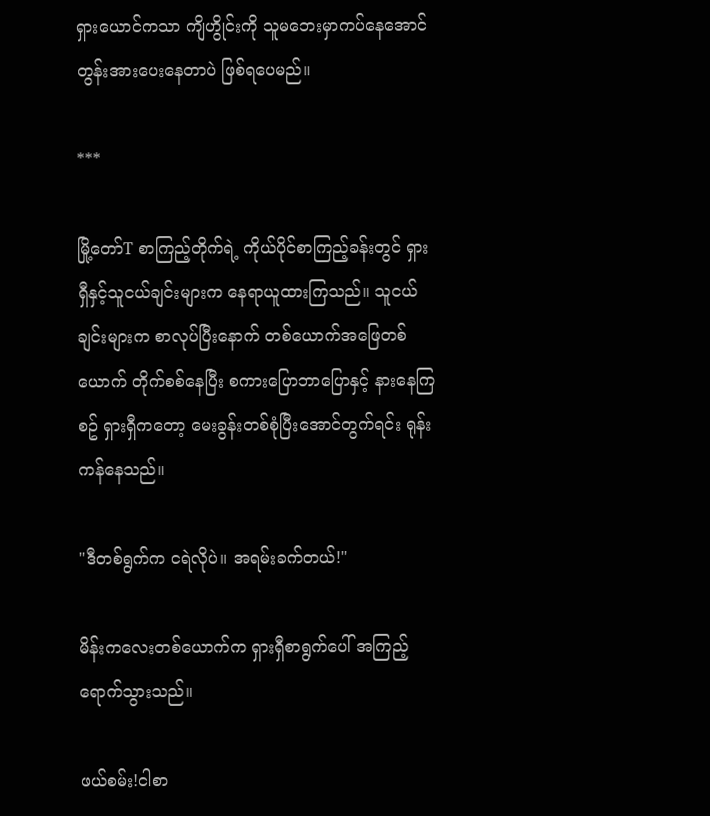ရှားယောင်ကသာ ကျိဟွိုင်းကို သူမဘေးမှာကပ်နေအောင် တွန်းအားပေးနေတာပဲ ဖြစ်ရပေမည်။

***

မြို့တော်T စာကြည့်တိုက်ရဲ့ ကိုယ်ပိုင်စာကြည့်ခန်းတွင် ရှားရှီနှင့်သူငယ်ချင်းများက နေရာယူထားကြသည်။ သူငယ်ချင်းများက စာလုပ်ပြီးနောက် တစ်ယောက်အဖြေတစ်ယောက် တိုက်စစ်နေပြီး စကားပြောဘာပြောနှင့် နားနေကြစဥ် ရှားရှီကတော့ မေးခွန်းတစ်စုံပြီးအောင်တွက်ရင်း ရုန်းကန်နေသည်။

"ဒီတစ်ရွက်က ငရဲလိုပဲ။ အရမ်းခက်တယ်!"

မိန်းကလေးတစ်ယောက်က ရှားရှီစာရွက်ပေါ် အကြည့်ရောက်သွားသည်။

ဖယ်စမ်း!ငါစာ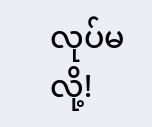လုပ်မလို့!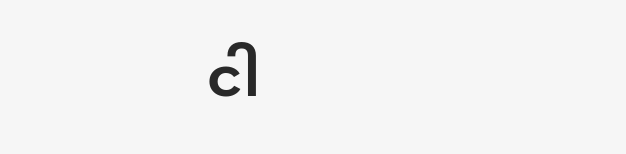ငါ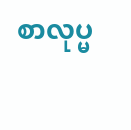စာလုပ္မ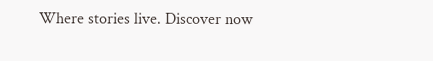Where stories live. Discover now